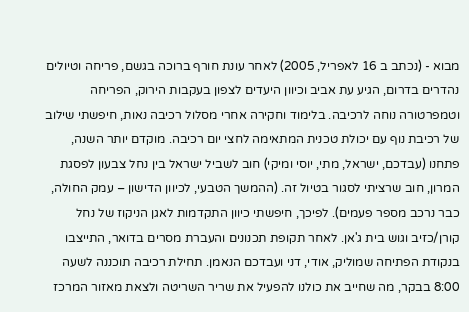מבוא - (נכתב ב 16 לאפריל, 2005) לאחר עונת חורף ברוכה בגשם, פריחה וטיולים נהדרים בדרום, הגיע עת אביב וכיוון היעדים לצפון בעקבות הירוק, הפריחה וטמפרטורה נוחה לרכיבה. בלימוד וחקירה אחרי מסלול רכיבה נאות, חיפשתי שילוב של רכיבת נוף עם יכולת טכנית המתאימה לחצי יום רכיבה. מוקדם יותר השנה, פתחנו (עבדכם, ישראל, מתי, יוסי ומיקי) חוב לשביל ישראל בין נחל צבעון לפסגת המרון, חוב שרציתי לסגור בטיול זה. (ההמשך הטבעי, לכיוון הדישון – עמק החולה, כבר נרכב מספר פעמים). לפיכך, חיפשתי כיוון התקדמות לאגן הניקוז של נחל קורן/כזיב וגוש בית ג'אן. לאחר תקופת תכנונים והעברת מסרים בדואר, התייצבו בנקודת הפתיחה שמוליק, אודי, דני ועבדכם הנאמן. תחילת רכיבה תוכננה לשעה 8:00 בבקר, מה שחייב את כולנו להפעיל את שריר השריטה ולצאת מאזור המרכז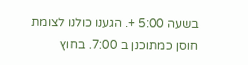בשעה 5:00 +. הגענו כולנו לצומת חוסן כמתוכנן ב 7:00. בחוץ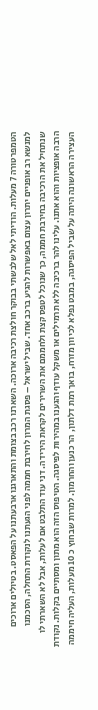הטמפרטורה 7 מעלות. הודיתי לאל שלבשתי בבוקר חולצת רכיבה ארוכה. השארנו רכב בצומת והתארגנו ארבעתנו על הפאסט. בטיולים ארוכים למנשא רב אופניים יתרון עצום באפשרות להגיע ברכב אחד. שביל ישראל – פסגת המרון לחירבת חממה לפני הגעתנו לנקודת התחלה, הסכמנו שנתחיל את הרכיבה בחירבת חממה, כך שנוכל לטפס קצת ולחממם את השרירים לקראת הירידה. דני עוד התלבט אם לעלות, אבל לא השארתי לו הרבה אופציות והוא אתנו. עלינו להר ברכיבה ללא תרמילים או משקל עודף והגענו במהירות לפיסגה. הטיפוס הזה הוא מתון ומסתיים בקלות. נקודת העצירה הראשונה היתה על שביל הפיסגה, במבט נפלא לכיוון מזרח, בואך רמת דלתון, הר כנען והחרמון. למרות שבחוץ כ 10 מעלות, העליה חיממה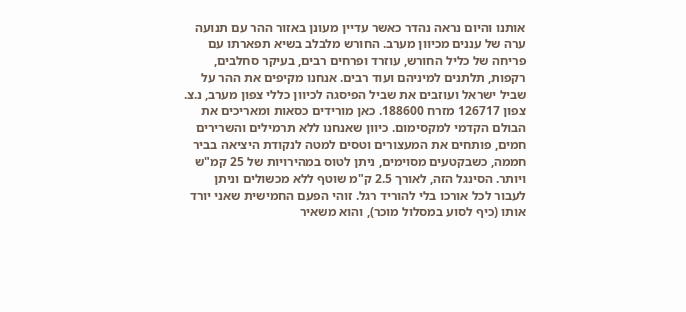אותנו והיום נראה נהדר כאשר עדיין מעונן באזור ההר עם תנועה ערה של עננים מכיוון מערב. החורש מלבלב בשיא תפארתו עם פריחה של כליל החורש, עוזרד ופרחים רבים, בעיקר סחלבים, רקפות, תלתנים למיניהם ועוד רבים. אנחנו מקיפים את ההר על שביל ישראל ועוזבים את שביל הפיסגה לכיוון כללי צפון מערב, נ.צ. צפון 126717 מזרח 188600. כאן מורידים כסאות ומאריכים את הבולם הקדמי למקסימום. כיוון שאנחנו ללא תרמילים והשרירים חמים, פותחים את המעצורים וטסים למטה לנקודת היציאה בביר חממה, כשבקטעים מסוימים, ניתן לטוס במהירויות של 25 קמ"ש ויותר. הסינגל הזה, לאורך 2.5 ק"מ שוטף ללא מכשולים וניתן לעבור לכל אורכו בלי להוריד רגל. זוהי הפעם החמישית שאני יורד אותו (כיף לסוע במסלול מוכר), והוא משאיר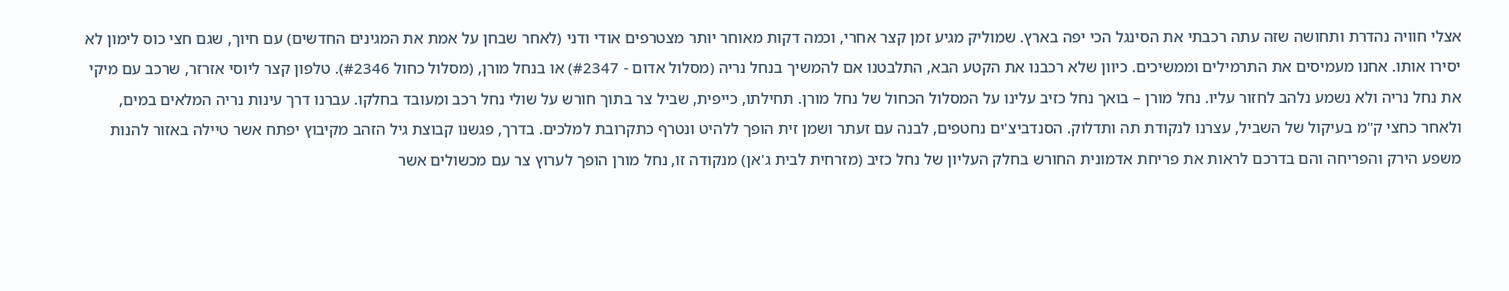אצלי חוויה נהדרת ותחושה שזה עתה רכבתי את הסינגל הכי יפה בארץ. שמוליק מגיע זמן קצר אחרי, וכמה דקות מאוחר יותר מצטרפים אודי ודני (לאחר שבחן על אמת את המגינים החדשים) עם חיוך, שגם חצי כוס לימון לא יסירו אותו. אחנו מעמיסים את התרמילים וממשיכים. כיוון שלא רכבנו את הקטע הבא, התלבטנו אם להמשיך בנחל נריה (מסלול אדום - #2347) או בנחל מורן, (מסלול כחול #2346). טלפון קצר ליוסי אזרזר, שרכב עם מיקי את נחל נריה ולא נשמע נלהב לחזור עליו. נחל מורן – בואך נחל כזיב עלינו על המסלול הכחול של נחל מורן. תחילתו, כייפית, שביל צר בתוך חורש על שולי נחל רכב ומעובד בחלקו. עברנו דרך עינות נריה המלאים במים, ולאחר כחצי ק"מ בעיקול של השביל, עצרנו לנקודת תה ותדלוק. הסנדביצ'ים נחטפים, לבנה עם זעתר ושמן זית הופך ללהיט ונטרף כתקרובת למלכים. בדרך, פגשנו קבוצת גיל הזהב מקיבוץ יפתח אשר טיילה באזור להנות משפע הירק והפריחה והם בדרכם לראות את פריחת אדמונית החורש בחלק העליון של נחל כזיב (מזרחית לבית ג'אן) מנקודה זו, נחל מורן הופך לערוץ צר עם מכשולים אשר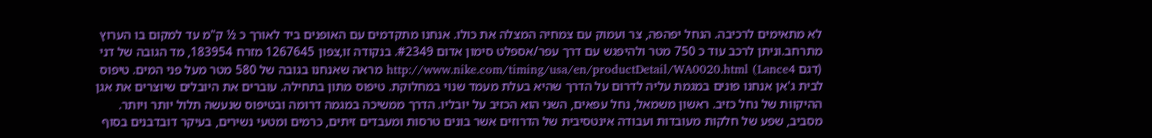לא מתאימים לרכיבה. הנחל יפהפה, צר ועמוק עם צמחיה המצלה את כולו. אנחנו מתקדמים עם האופנים ביד לאורך כ ½ ק"מ עד למקום בו הערוץ מתרחב.וניתן לרכב עוד כ 750 מטר ולהיפגש עם דרך עפר/אספלט סימון אדום #2349. בנקודה זו,צפון 1267645 מזרח 183954, מד הגובה של דני (דגם Lance4) http://www.nike.com/timing/usa/en/productDetail/WA0020.html מראה שאנחנו בגובה של 580 מטר מעל פני המים. טיפוס לבית ג'אן אנחנו פונים במגמת עליה לדרום על הדרך שהיא בעלת מעמד שנוי במחלוקת. טיפוס מתון בתחילה. עוברים את היובלים שיוצרים את אגן ההיקוות של נחל כזיב. ראשון משמאל, נחל עפאים, השני הוא הכזיב על יובליו. הדרך ממשיכה במגמה דרומה ובטיפוס שנעשה תלול יותר ויותר. מסביב, שפע של חלקות מעובדות ועבודה אינטסיבית של הדרוזים אשר בונים טרסות ומעבדים זיתים, כרמים ומטעי נשירים, בעיקר דובדבנים בסוף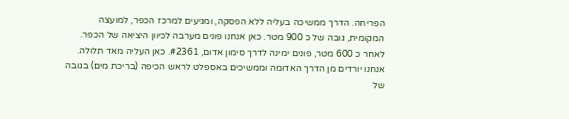הפריחה. הדרך ממשיכה בעליה ללא הפסקה, ומגיעים למרכז הכפר, למועצה המקומית, גובה של כ 900 מטר. כאן אנחנו פונים מערבה לכיוון היציאה של הכפר. לאחר כ 600 מטר, פונים ימינה לדרך סימון אדום, #2361. כאן העליה מאד תלולה. אנחנו יורדים מן הדרך האדומה וממשיכים באספלט לראש הכיפה (בריכת מים) בגובה של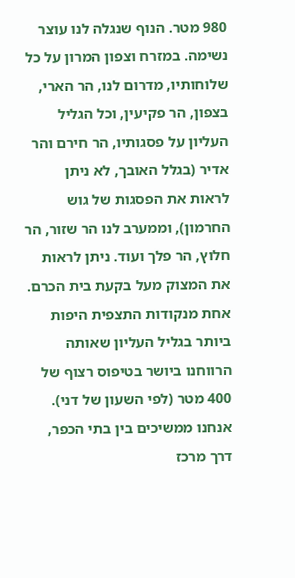980 מטר. הנוף שנגלה לנו עוצר נשימה. במזרח וצפון המרון על כל שלוחותיו, מדרום לנו, הר הארי, בצפון, הר פקיעין, וכל הגליל העליון על פסגותיו, הר חירם והר אדיר (בגלל האובך, לא ניתן לראות את הפסגות של גוש החרמון), וממערב לנו הר שזור, הר חלוץ, הר פלך ועוד. ניתן לראות את המצוק מעל בקעת בית הכרם. אחת מנקודות התצפית היפות ביותר בגליל העליון שאותה הרווחנו ביושר בטיפוס רצוף של 400 מטר (לפי השעון של דני). אנחנו ממשיכים בין בתי הכפר, דרך מרכז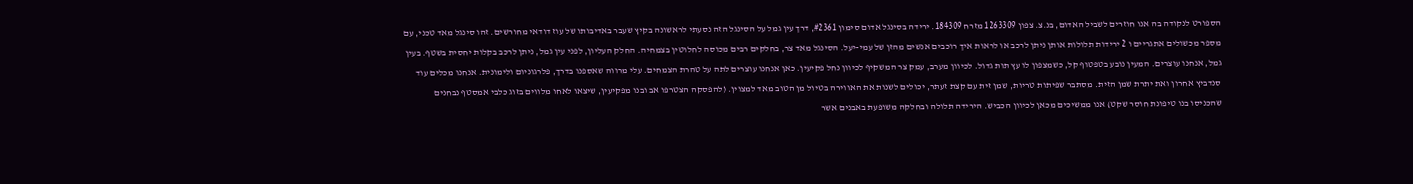הספורט לנקודה בה אנו חוזרים לשביל האדום, בנ.צ. צפון 1263309 מזרח 184309. ירידה בסינגל אדום סימון #2361, דרך עין גמל על הסינגל הזה נסעתי לראשונה בקיץ שעבר באדיבותו של עוז דודאי מחורשים. זהו סינגל מאד טכני, עם מספר מכשולים אתגריים ו 2 ירידות תלולות אותן ניתן לרכב או לראות איך רוכבים אנשים מהזן של עמי-יעל. הסינגל מאד צר, בחלקים רבים מכוסה לחלוטין בצמחיה. החלק העליון, לפני עין גמל, ניתן לרכב בקלות יחסית בשטף. בעין גמל, אנחנו עוצרים. המעין נובע בטפטוף קל, כשמצפון לו עץ תות גדול. לכיוון מערב, עמק צר המשקיף לכיוון נחל פקיעין. כאן אנחנו עוצרים לתה על טהרת הצמחים. עלי מרווה שאספנו בדרך, פלרגוניום ולימונית. אנחנו מכלים עוד סנדביץ אחרון ואת יתרת שמן הזית. מסתבר שפיתות טריות, שמן זית עם קצת זעתר, יכולים לשנות את האווירה בטיול מן הטוב מאד למצוין. (להפסקה הצטרפו אב ובנו מפקיעין, שיצאו לאחו מלווים בזוג כלבי אמסטף נבחנים שהכניסו בנו טיפונת חוסר שקט) אנו ממשיכים מכאן לכיוון הכביש. הירידה תלולה ובחלקה משופעת באבנים אשר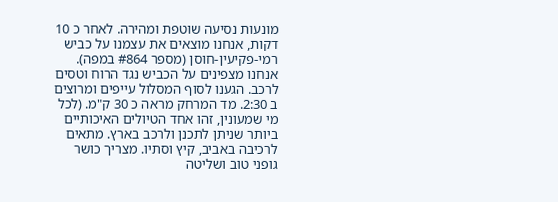מונעות נסיעה שוטפת ומהירה. לאחר כ 10 דקות, אנחנו מוצאים את עצמנו על כביש רמי-פקיעין-חוסן (מספר #864 במפה). אנחנו מצפינים על הכביש נגד הרוח וטסים לרכב. הגענו לסוף המסלול עייפים ומרוצים ב 2:30. מד המרחק מראה כ 30 ק"מ. (לכל מי שמעונין, זהו אחד הטיולים האיכותיים ביותר שניתן לתכנן ולרכב בארץ. מתאים לרכיבה באביב, קיץ וסתיו. מצריך כושר גופני טוב ושליטה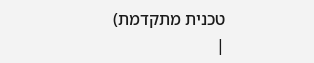טכנית מתקדמת)
|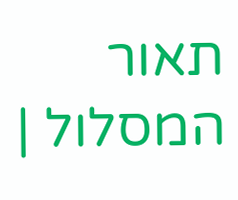תאור המסלול |